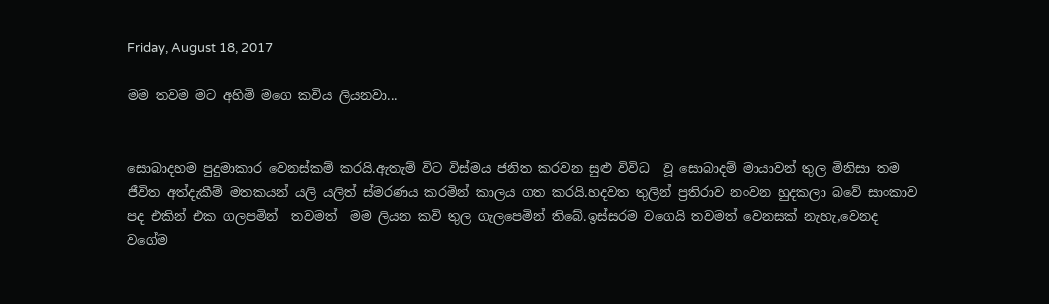Friday, August 18, 2017

මම තවම මට අහිමි මගෙ කවිය ලියනවා...


සොබාදහම පුදුමාකාර වෙනස්කම් කරයි.ඇතැම් විට විස්මය ජනිත කරවන සුළු විවිධ  වූ සොබාදම් මායාවන් තුල මිනිසා තම ජීවිත අත්දැකීම් මතකයන් යලි යලිත් ස්මරණය කරමින් කාලය ගත කරයි.හදවත තුලින් ප්‍රතිරාව නංවන හුදකලා බවේ සාංකාව  පද එකින් එක ගලපමින්  තවමත්  මම ලියන කවි තුල ගැලපෙමින් තිබේ.ඉස්සරම වගෙයි තවමත් වෙනසක් නැහැ,වෙනද වගේම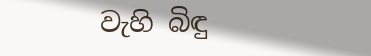වැහි බිඳු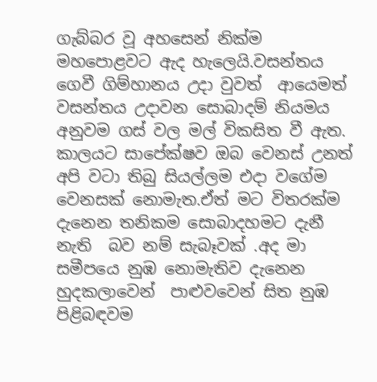ගැබ්බර වූ අහසෙන් නික්ම මහපොළවට ඇද හැලෙයි.වසන්තය ගෙවී ගිම්හානය උදා වුවත්  ආයෙමත්  වසන්තය උදාවන සොබාදම් නියමය අනුවම ගස් වල මල් විකසිත වී ඇත. කාලයට සාපේක්ෂව ඔබ වෙනස් උනත් අපි වටා තිබු සියල්ලම එදා වගේම වෙනසක් නොමැත.ඒත් මට විතරක්ම දැනෙන තනිකම සොබාදහමට දැනී   නැති  බව නම් සැබෑවක් .අද මා  සමීපයෙ නුඹ නොමැතිව දැනෙන හුදකලාවෙන්  පාළුවවෙන් සිත නුඹ පිළිබඳවම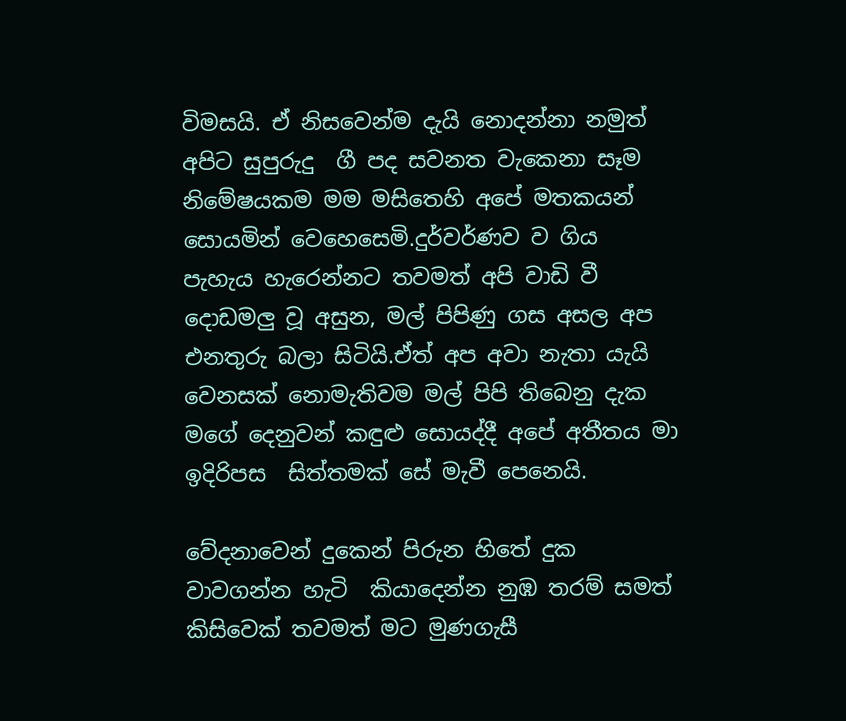විමසයි. ඒ නිසවෙන්ම දැයි නොදන්නා නමුත් අපිට සුපුරුදු  ගී පද සවනත වැකෙනා සෑම නිමේෂයකම මම මසිතෙහි අපේ මතකයන් සොයමින් වෙහෙසෙමි.දුර්වර්ණව ව ගිය පැහැය හැරෙන්නට තවමත් අපි වාඩි වී දොඩමලු වූ අසුන, මල් පිපිණු ගස අසල අප එනතුරු බලා සිටියි.ඒත් අප අවා නැතා යැයි වෙනසක් නොමැතිවම මල් පිපි තිබෙනු දැක මගේ දෙනුවන් කඳුළු සොයද්දී අපේ අතීතය මා ඉදිරිපස  සිත්තමක් සේ මැවී පෙනෙයි.

වේදනාවෙන් දුකෙන් පිරුන හිතේ දුක වාවගන්න හැටි  කියාදෙන්න නුඹ තරම් සමත් කිසිවෙක් තවමත් මට මුණගැසී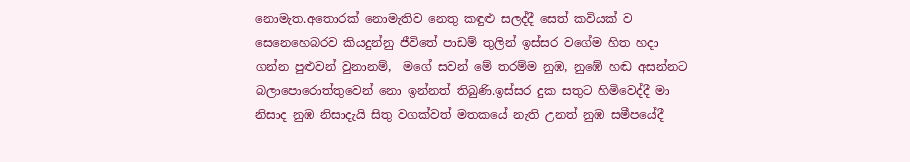නොමැත.අතොරක් නොමැතිව නෙතු කඳුළු සලද්දී සෙත් කවියක් ව සෙනෙහෙබරව කියදුන්නු ජීවිතේ පාඩම් තුලින් ඉස්සර වගේම හිත හදා ගන්න පුළුවන් වුනානම්,  මගේ සවන් මේ තරම්ම නුඹ, නුඹේ හඬ අසන්නට බලාපොරොත්තුවෙන් නො ඉන්නත් තිබුණි.ඉස්සර දුක සතුට හිමිවෙද්දී මා නිසාද නුඹ නිසාදැයි සිතු වගක්වත් මතකයේ නැති උනත් නුඹ සමීපයේදී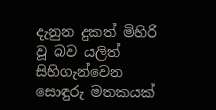දැනුන දුකත් මිහිරි වූ බව යලිත් සිහිගැන්වෙන සොඳුරු මතකයක්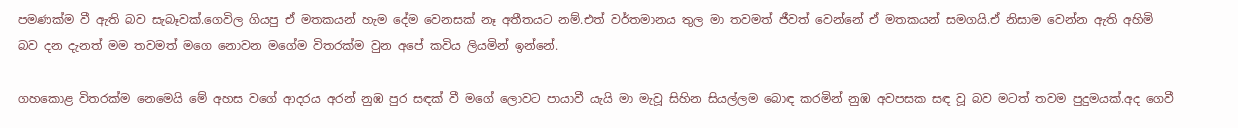පමණක්ම වී ඇති බව සැබෑවක්.ගෙවිල ගියපු ඒ මතකයන් හැම දේම වෙනසක් නෑ අතීතයට නම්.එත් වර්තමානය තුල මා තවමත් ජීවත් වෙන්නේ ඒ මතකයන් සමගයි.ඒ නිසාම වෙන්න ඇති අහිමි බව දන දැනත් මම තවමත් මගෙ නොවන මගේම විතරක්ම වුන අපේ කවිය ලියමින් ඉන්නේ.

ගහකොළ විතරක්ම නෙමෙයි මේ අහස වගේ ආදරය අරන් නුඹ පුර සඳක් වී මගේ ලොවට පායාවී යැයි මා මැවූ සිහින සියල්ලම බොඳ කරමින් නුඹ අවපසක සඳ වූ බව මටත් තවම පුදුමයක්.අද ගෙවී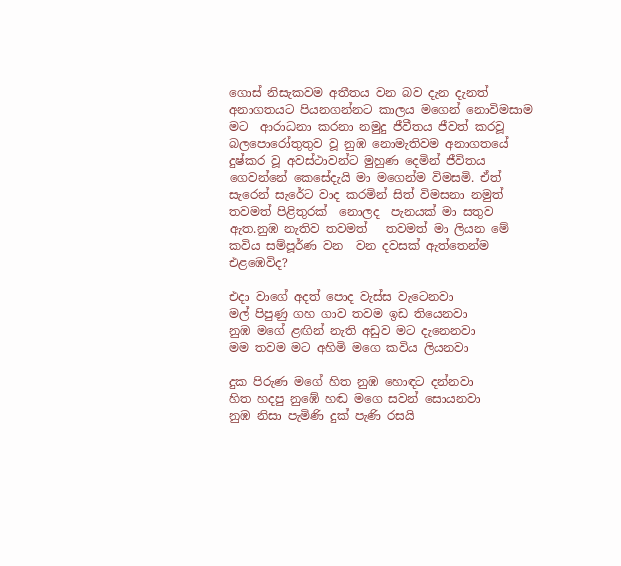ගොස් නිසැකවම අතීතය වන බව දැන දැනත් අනාගතයට පියනගන්නට කාලය මගෙන් නොවිමසාම මට  ආරාධනා කරනා නමුදු ජීවීතය ජීවත් කරවූ බලපොරෝතුතුව වූ නුඹ නොමැතිවම අනාගතයේ දුෂ්කර වූ අවස්ථාවන්ට මුහුණ දෙමින් ජීවිතය ගෙවන්නේ කෙසේදැයි මා මගෙන්ම විමසමි. ඒත් සැරෙන් සැරේට වාද කරමින් සිත් විමසනා නමුත් තවමත් පිළිතුරක්  නොලද  පැනයක් මා සතුව ඇත.නුඹ නැතිව තවමත්   තවමත් මා ලියන මේ කවිය සම්පූර්ණ වන  වන දවසක් ඇත්තෙන්ම එළඹෙවිද?

එදා වාගේ අදත් පොද වැස්ස වැටෙනවා
මල් පිපුණු ගහ ගාව තවම ඉඩ තියෙනවා
නුඹ මගේ ළඟින් නැති අඩුව මට දැනෙනවා
මම තවම මට අහිමි මගෙ කවිය ලියනවා

දුක පිරුණ මගේ හිත නුඹ හොඳට දන්නවා
හිත හදපු නුඹේ හඬ මගෙ සවන් සොයනවා
නුඹ නිසා පැමිණි දුක් පැණි රසයි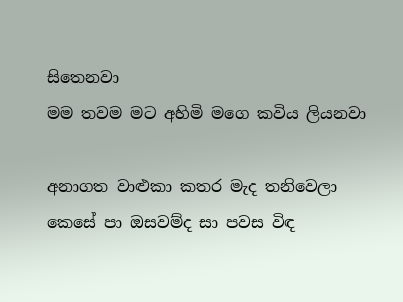සිතෙනවා
මම තවම මට අහිමි මගෙ කවිය ලියනවා

අනාගත වාළුකා කතර මැද තනිවෙලා
කෙසේ පා ඔසවම්ද සා පවස විඳ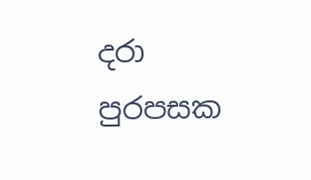දරා
පුරපසක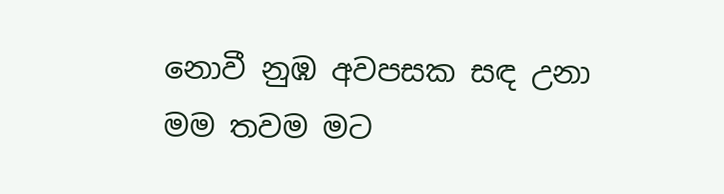නොවී නුඹ අවපසක සඳ උනා
මම තවම මට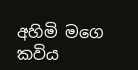අහිමි මගෙ කවිය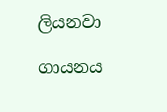ලියනවා

ගායනය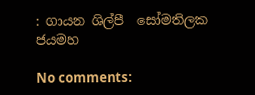: ගායන ශිල්පී  සෝමතිලක ජයමහ

No comments: